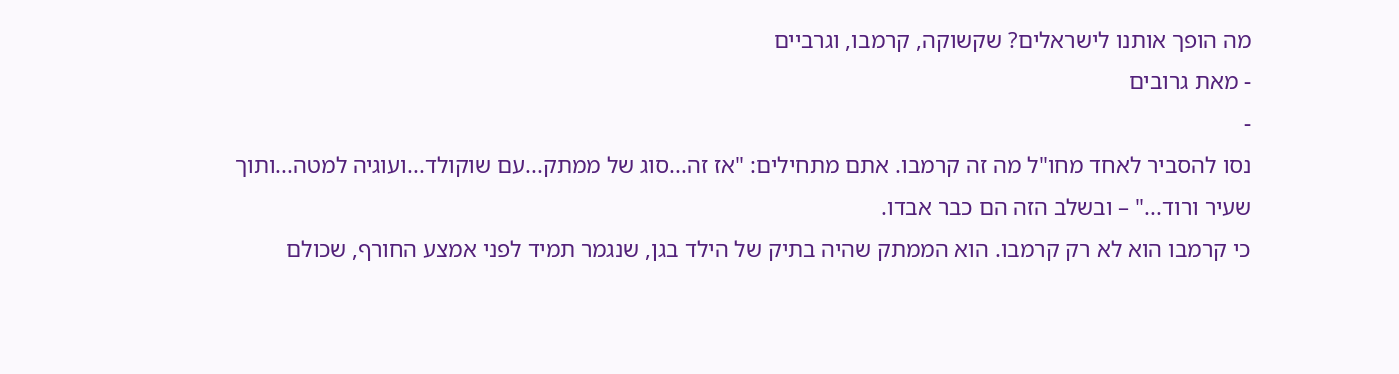מה הופך אותנו לישראלים? שקשוקה, קרמבו, וגרביים
- מאת גרובים
-
נסו להסביר לאחד מחו"ל מה זה קרמבו. אתם מתחילים: "אז זה...סוג של ממתק...עם שוקולד...ועוגיה למטה...ותוך שעיר ורוד..." – ובשלב הזה הם כבר אבדו.
כי קרמבו הוא לא רק קרמבו. הוא הממתק שהיה בתיק של הילד בגן, שנגמר תמיד לפני אמצע החורף, שכולם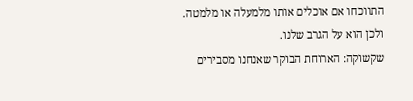התווכחו אם אוכלים אותו מלמעלה או מלמטה.
ולכן הוא על הגרב שלנו.
שקשוקה: הארוחת הבוקר שאנחנו מסבירים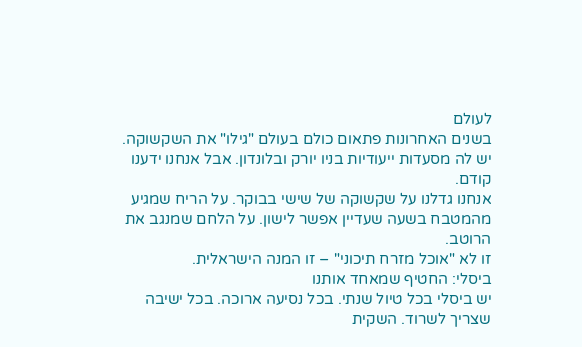לעולם
בשנים האחרונות פתאום כולם בעולם "גילו" את השקשוקה. יש לה מסעדות ייעודיות בניו יורק ובלונדון. אבל אנחנו ידענו קודם.
אנחנו גדלנו על שקשוקה של שישי בבוקר. על הריח שמגיע מהמטבח בשעה שעדיין אפשר לישון. על הלחם שמנגב את הרוטב.
זו לא "אוכל מזרח תיכוני" – זו המנה הישראלית.
ביסלי: החטיף שמאחד אותנו
יש ביסלי בכל טיול שנתי. בכל נסיעה ארוכה. בכל ישיבה שצריך לשרוד. השקית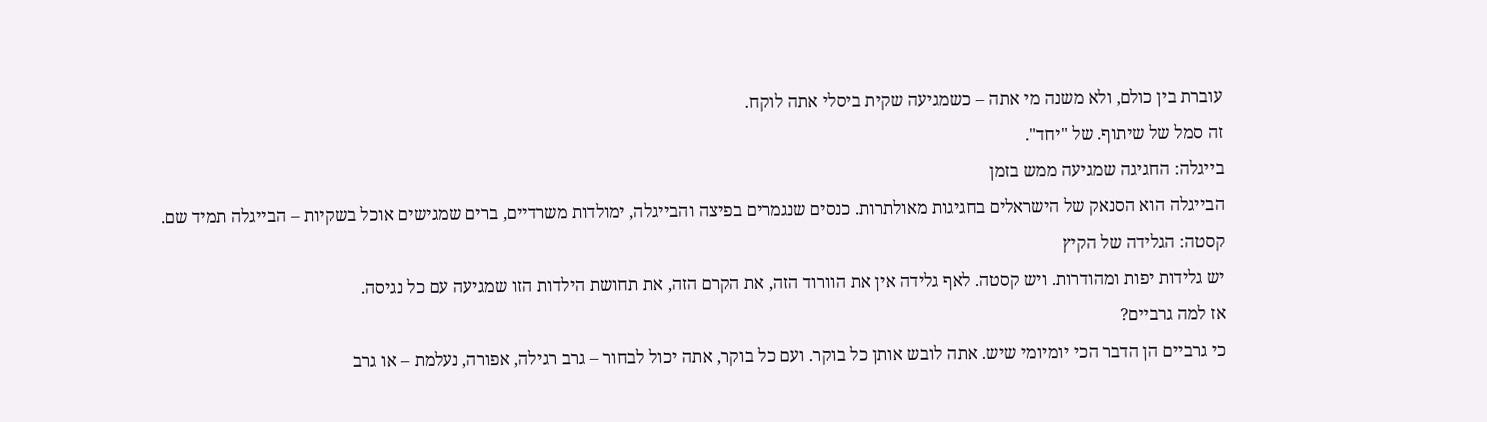עוברת בין כולם, ולא משנה מי אתה – כשמגיעה שקית ביסלי אתה לוקח.
זה סמל של שיתוף. של "יחד".
בייגלה: החגיגה שמגיעה ממש בזמן
הבייגלה הוא הסנאק של הישראלים בחגיגות מאולתרות. כנסים שנגמרים בפיצה והבייגלה, ימולדות משרדיים, ברים שמגישים אוכל בשקיות – הבייגלה תמיד שם.
קסטה: הגלידה של הקיץ
יש גלידות יפות ומהודרות. ויש קסטה. לאף גלידה אין את הוורוד הזה, את הקרם הזה, את תחושת הילדות הזו שמגיעה עם כל נגיסה.
אז למה גרביים?
כי גרביים הן הדבר הכי יומיומי שיש. אתה לובש אותן כל בוקר. ועם כל בוקר, אתה יכול לבחור – גרב רגילה, אפורה, נעלמת – או גרב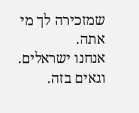שמזכירה לך מי אתה.
אנחנו ישראלים. וגאים בזה.